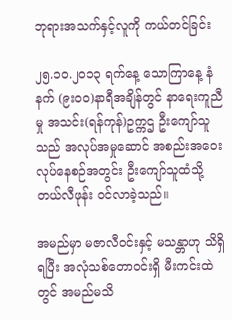ဘုရားအသက်နှင့်လူကို ကယ်တင်ခြင်း

၂၅.၁ဝ.၂ဝ၁၃ ရက်နေ့ သောကြာနေ့ နံနက် (၉းဝဝ)နာရီအချိန်တွင် နာရေးကူညီမှု အသင်း(ရန်ကုန်)ဥက္ကဌ ဦးကျော်သူသည် အလုပ်အမှုဆောင် အစည်းအဝေး လုပ်နေစဉ်အတွင်း ဦးကျော်သူထံသို့ တယ်လီဖုန်း ဝင်လာခဲ့သည်။

အမည်မှာ မဇာလီဝင်းနှင့် မသန္တာဟု သိရှိရပြီး အလုံသစ်တောဝင်းရှိ မီးကင်းထဲတွင် အမည်မသိ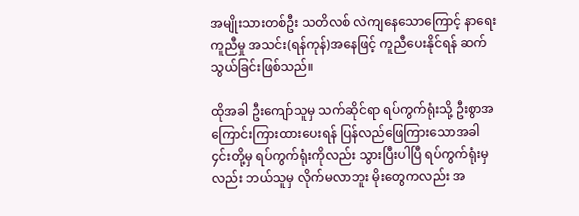အမျိုးသားတစ်ဦး သတိလစ် လဲကျနေသောကြောင့် နာရေးကူညီမှု အသင်း(ရန်ကုန်)အနေဖြင့် ကူညီပေးနိုင်ရန် ဆက်သွယ်ခြင်းဖြစ်သည်။

ထိုအခါ ဦးကျော်သူမှ သက်ဆိုင်ရာ ရပ်ကွက်ရုံးသို့ ဦးစွာအကြောင်းကြားထားပေးရန် ပြန်လည်ဖြေကြားသောအခါ ၄င်းတို့မှ ရပ်ကွက်ရုံးကိုလည်း သွားပြီးပါပြီ ရပ်ကွက်ရုံးမှလည်း ဘယ်သူမှ လိုက်မလာဘူး မိုးတွေကလည်း အ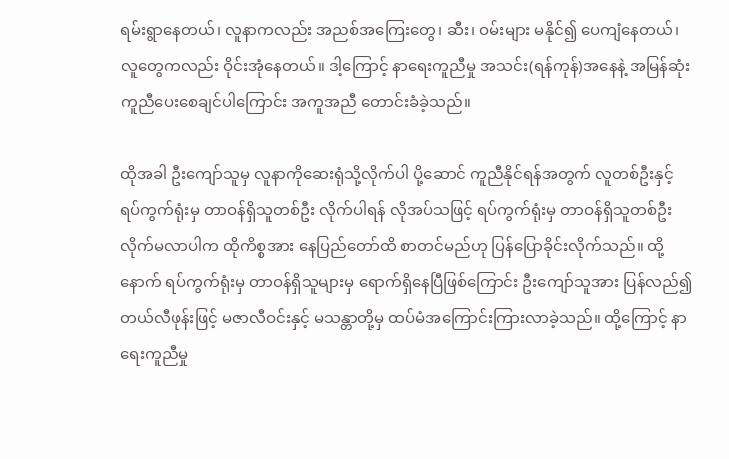ရမ်းရွာနေတယ်၊ လူနာကလည်း အညစ်အကြေးတွေ၊ ဆီး၊ ဝမ်းများ မနိုင်၍ ပေကျံနေတယ်၊ လူတွေကလည်း ဝိုင်းအုံနေတယ်။ ဒါ့ကြောင့် နာရေးကူညီမှု အသင်း(ရန်ကုန်)အနေနဲ့ အမြန်ဆုံး ကူညီပေးစေချင်ပါကြောင်း အကူအညီ တောင်းခံခဲ့သည်။

ထိုအခါ ဦးကျော်သူမှ လူနာကိုဆေးရုံသို့လိုက်ပါ ပို့ဆောင် ကူညီနိုင်ရန်အတွက် လူတစ်ဦးနှင့် ရပ်ကွက်ရုံးမှ တာဝန်ရှိသူတစ်ဦး လိုက်ပါရန် လိုအပ်သဖြင့် ရပ်ကွက်ရုံးမှ တာဝန်ရှိသူတစ်ဦး လိုက်မလာပါက ထိုကိစ္စအား နေပြည်တော်ထိ စာတင်မည်ဟု ပြန်ပြောခိုင်းလိုက်သည်။ ထို့နောက် ရပ်ကွက်ရုံးမှ တာဝန်ရှိသူများမှ ရောက်ရှိနေပြီဖြစ်ကြောင်း ဦးကျော်သူအား ပြန်လည်၍ တယ်လီဖုန်းဖြင့် မဇာလီဝင်းနှင့် မသန္တာတို့မှ ထပ်မံအကြောင်းကြားလာခဲ့သည်။ ထို့ကြောင့် နာရေးကူညီမှု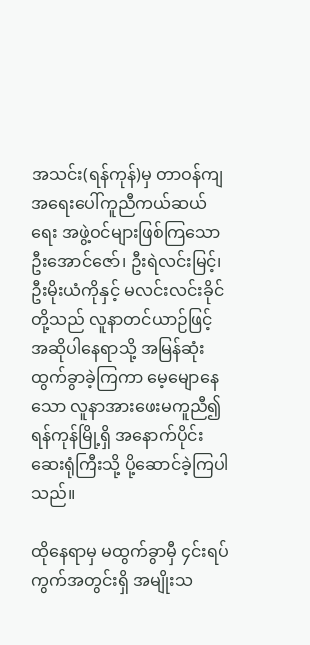အသင်း(ရန်ကုန်)မှ တာဝန်ကျ အရေးပေါ်ကူညီကယ်ဆယ်ရေး အဖွဲ့ဝင်များဖြစ်ကြသော ဦးအောင်ဇော်၊ ဦးရဲလင်းမြင့်၊ ဦးမိုးယံကိုနှင့် မလင်းလင်းခိုင်တို့သည် လူနာတင်ယာဉ်ဖြင့် အဆိုပါနေရာသို့ အမြန်ဆုံးထွက်ခွာခဲ့ကြကာ မေ့မျောနေသော လူနာအားဖေးမကူညီ၍ ရန်ကုန်မြို့ရှိ အနောက်ပိုင်းဆေးရုံကြီးသို့ ပို့ဆောင်ခဲ့ကြပါသည်။

ထိုနေရာမှ မထွက်ခွာမှီ ၄င်းရပ်ကွက်အတွင်းရှိ အမျိုးသ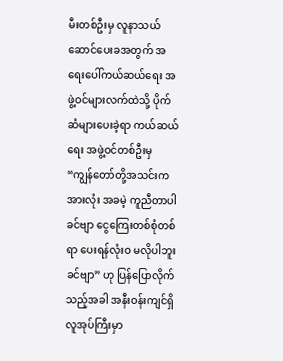မီးတစ်ဦးမှ လူနာသယ်ဆောင်ပေးခအတွက် အရေးပေါ်ကယ်ဆယ်ရေး အဖွဲ့ဝင်များလက်ထဲသို့ ပိုက်ဆံများပေးခဲ့ရာ ကယ်ဆယ်ရေး အဖွဲ့ဝင်တစ်ဦးမှ “ကျွန်တော်တို့အသင်းက အားလုံး အခမဲ့ ကူညီတာပါခင်ဗျာ ငွေကြေးတစ်စုံတစ်ရာ ပေးရန်လုံးဝ မလိုပါဘူးခင်ဗျာ” ဟု ပြန်ပြောလိုက်သည့်အခါ အနီးဝန်းကျင်ရှိ လူအုပ်ကြီးမှာ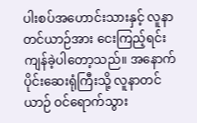ပါးစပ်အဟောင်းသားနှင့် လူနာတင်ယာဉ်အား ငေးကြည့်ရင်း ကျန်ခဲ့ပါတော့သည်။ အနောက်ပိုင်းဆေးရုံကြီးသို့ လူနာတင်ယာဉ် ဝင်ရောက်သွား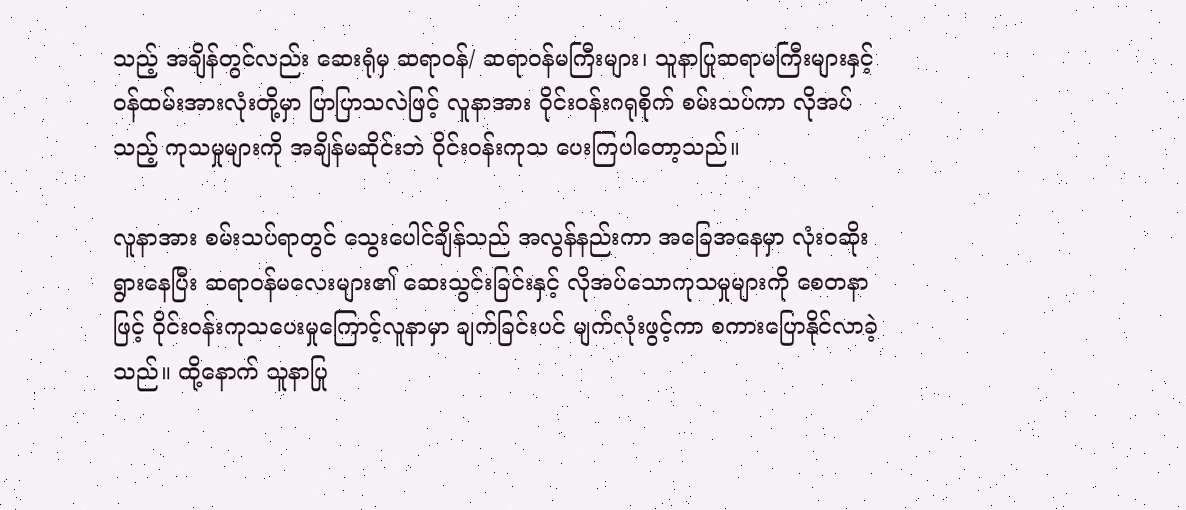သည့် အချိန်တွင်လည်း ဆေးရုံမှ ဆရာဝန်/ ဆရာဝန်မကြီးများ၊ သူနာပြုဆရာမကြီးများနှင့် ဝန်ထမ်းအားလုံးတို့မှာ ပြာပြာသလဲဖြင့် လူနာအား ဝိုင်းဝန်းဂရုစိုက် စမ်းသပ်ကာ လိုအပ်သည့် ကုသမှုများကို အချိန်မဆိုင်းဘဲ ဝိုင်းဝန်းကုသ ပေးကြပါတော့သည်။

လူနာအား စမ်းသပ်ရာတွင် သွေးပေါင်ချိန်သည် အလွန်နည်းကာ အခြေအနေမှာ လုံးဝဆိုးရွားနေပြီး ဆရာဝန်မလေးများ၏ ဆေးသွင်းခြင်းနှင့် လိုအပ်သောကုသမှုများကို စေတနာဖြင့် ဝိုင်းဝန်းကုသပေးမှုကြောင့်လူနာမှာ ချက်ခြင်းပင် မျက်လုံးဖွင့်ကာ စကားပြောနိုင်လာခဲ့သည်။ ထို့နောက် သူနာပြု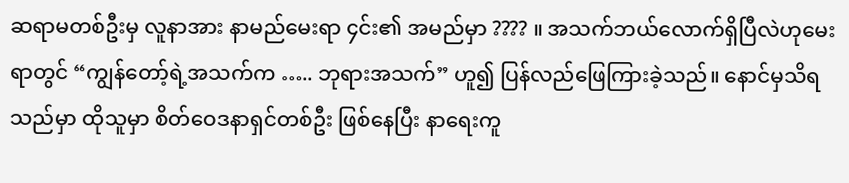ဆရာမတစ်ဦးမှ လူနာအား နာမည်မေးရာ ၄င်း၏ အမည်မှာ ???? ။ အသက်ဘယ်လောက်ရှိပြီလဲဟုမေးရာတွင် “ကျွန်တော့်ရဲ့အသက်က ….. ဘုရားအသက်” ဟူ၍ ပြန်လည်ဖြေကြားခဲ့သည်။ နောင်မှသိရသည်မှာ ထိုသူမှာ စိတ်ဝေဒနာရှင်တစ်ဦး ဖြစ်နေပြီး နာရေးကူ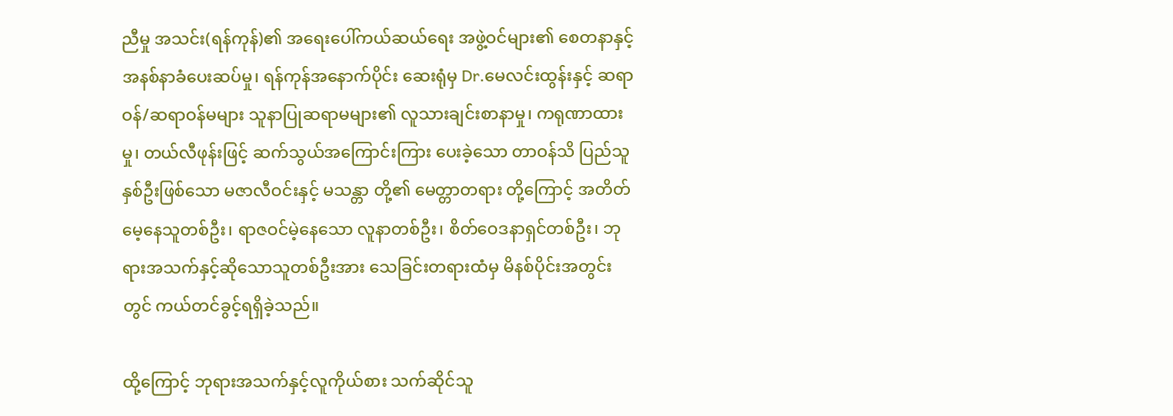ညီမှု အသင်း(ရန်ကုန်)၏ အရေးပေါ်ကယ်ဆယ်ရေး အဖွဲ့ဝင်များ၏ စေတနာနှင့် အနစ်နာခံပေးဆပ်မှု၊ ရန်ကုန်အနောက်ပိုင်း ဆေးရုံမှ Dr.မေလင်းထွန်းနှင့် ဆရာဝန်/ဆရာဝန်မများ သူနာပြုဆရာမများ၏ လူသားချင်းစာနာမှု၊ ကရုဏာထားမှု၊ တယ်လီဖုန်းဖြင့် ဆက်သွယ်အကြောင်းကြား ပေးခဲ့သော တာဝန်သိ ပြည်သူနှစ်ဦးဖြစ်သော မဇာလီဝင်းနှင့် မသန္တာ တို့၏ မေတ္တာတရား တို့ကြောင့် အတိတ်မေ့နေသူတစ်ဦး၊ ရာဇဝင်မဲ့နေသော လူနာတစ်ဦး၊ စိတ်ဝေဒနာရှင်တစ်ဦး၊ ဘုရားအသက်နှင့်ဆိုသောသူတစ်ဦးအား သေခြင်းတရားထံမှ မိနစ်ပိုင်းအတွင်းတွင် ကယ်တင်ခွင့်ရရှိခဲ့သည်။

ထို့ကြောင့် ဘုရားအသက်နှင့်လူကိုယ်စား သက်ဆိုင်သူ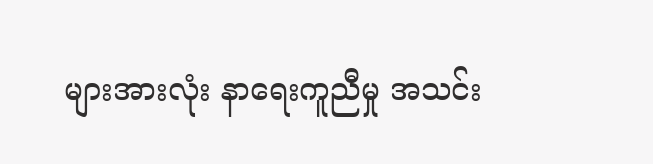များအားလုံး နာရေးကူညီမှု အသင်း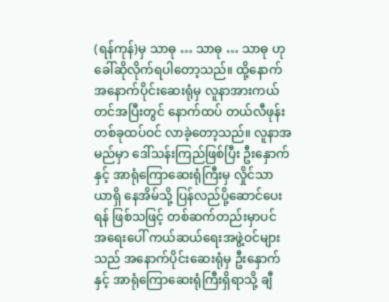(ရန်ကုန်)မှ သာဓု … သာဓု … သာဓု ဟု ခေါ်ဆိုလိုက်ရပါတော့သည်။ ထို့နောက် အနောက်ပိုင်းဆေးရုံမှ လူနာအားကယ်တင်အပြီးတွင် နောက်ထပ် တယ်လီဖုန်းတစ်ခုထပ်ဝင် လာခဲ့တော့သည်။ လူနာအမည်မှာ ဒေါ်သန်းကြည်ဖြစ်ပြီး ဦးနှောက်နှင့် အာရုံကြောဆေးရုံကြီးမှ လှိုင်သာယာရှိ နေအိမ်သို့ ပြန်လည်ပို့ဆောင်ပေးရန် ဖြစ်သဖြင့် တစ်ဆက်တည်းမှာပင် အရေးပေါ် ကယ်ဆယ်ရေးအဖွဲ့ဝင်များသည် အနောက်ပိုင်းဆေးရုံမှ ဦးနှောက်နှင့် အာရုံကြောဆေးရုံကြီးရှိရာသို့ ချီ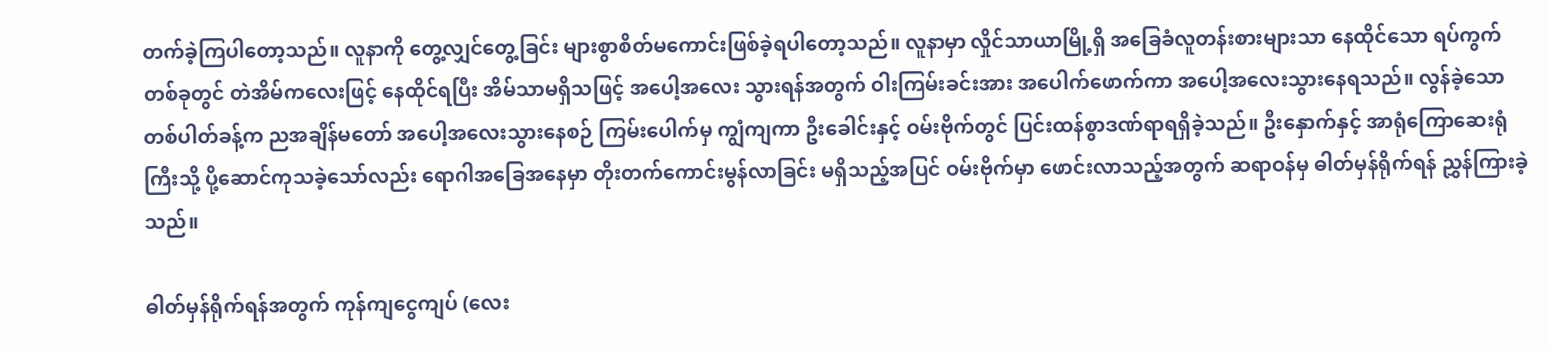တက်ခဲ့ကြပါတော့သည်။ လူနာကို တွေ့လျှင်တွေ့ခြင်း များစွာစိတ်မကောင်းဖြစ်ခဲ့ရပါတော့သည်။ လူနာမှာ လှိုင်သာယာမြို့ရှိ အခြေခံလူတန်းစားများသာ နေထိုင်သော ရပ်ကွက်တစ်ခုတွင် တဲအိမ်ကလေးဖြင့် နေထိုင်ရပြီး အိမ်သာမရှိသဖြင့် အပေါ့အလေး သွားရန်အတွက် ဝါးကြမ်းခင်းအား အပေါက်ဖောက်ကာ အပေါ့အလေးသွားနေရသည်။ လွန်ခဲ့သော တစ်ပါတ်ခန့်က ညအချိန်မတော် အပေါ့အလေးသွားနေစဉ် ကြမ်းပေါက်မှ ကျွံကျကာ ဦးခေါင်းနှင့် ဝမ်းဗိုက်တွင် ပြင်းထန်စွာဒဏ်ရာရရှိခဲ့သည်။ ဦးနှောက်နှင့် အာရုံကြောဆေးရုံကြီးသို့ ပို့ဆောင်ကုသခဲ့သော်လည်း ရောဂါအခြေအနေမှာ တိုးတက်ကောင်းမွန်လာခြင်း မရှိသည့်အပြင် ဝမ်းဗိုက်မှာ ဖောင်းလာသည့်အတွက် ဆရာဝန်မှ ဓါတ်မှန်ရိုက်ရန် ညွှန်ကြားခဲ့သည်။

ဓါတ်မှန်ရိုက်ရန်အတွက် ကုန်ကျငွေကျပ် (လေး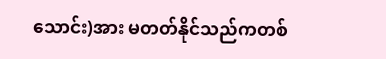သောင်း)အား မတတ်နိုင်သည်ကတစ်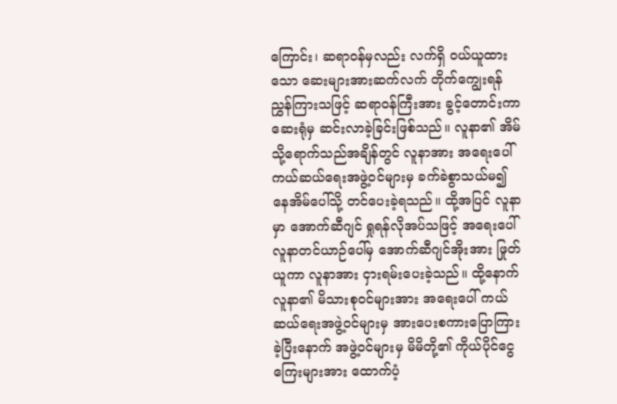ကြောင်း၊ ဆရာဝန်မှလည်း လက်ရှိ ဝယ်ယူထားသော ဆေးများအားဆက်လက် တိုက်ကျွေးရန် ညွှန်ကြားသဖြင့် ဆရာဝန်ကြီးအား ခွင့်တောင်းကာ ဆေးရုံမှ ဆင်းလာခဲ့ခြင်းဖြစ်သည်။ လူနာ၏ အိမ်သို့ရောက်သည်အချိန်တွင် လူနာအား အရေးပေါ် ကယ်ဆယ်ရေးအဖွဲ့ဝင်များမှ ခက်ခဲစွာသယ်မ၍ နေအိမ်ပေါ်သို့ တင်ပေးခဲ့ရသည်။ ထို့အပြင် လူနာမှာ အောက်ဆီဂျင် ရှုရန်လိုအပ်သဖြင့် အရေးပေါ် လူနာတင်ယာဉ်ပေါ်မှ အောက်ဆီဂျင်အိုးအား ဖြုတ်ယူကာ လူနာအား ငှားရမ်းပေးခဲ့သည်။ ထို့နောက် လူနာ၏ မိသားစုဝင်များအား အရေးပေါ် ကယ်ဆယ်ရေးအဖွဲ့ဝင်များမှ အားပေးစကားပြောကြားခဲ့ပြီးနောက် အဖွဲ့ဝင်များမှ မိမိတို့၏ ကိုယ်ပိုင်ငွေကြေးများအား ထောက်ပံ့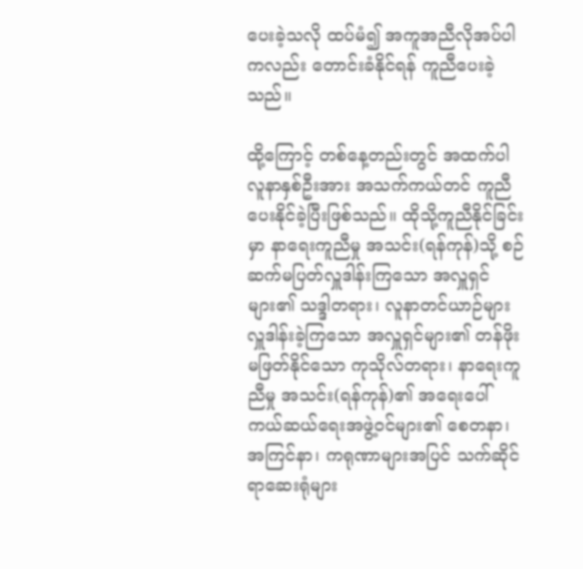ပေးခဲ့သလို ထပ်မံ၍ အကူအညီလိုအပ်ပါကလည်း တောင်းခံနိုင်ရန် ကူညီပေးခဲ့သည်။

ထို့ကြောင့် တစ်နေ့တည်းတွင် အထက်ပါလူနာနှစ်ဦးအား အသက်ကယ်တင် ကူညီပေးနိုင်ခဲ့ပြီးဖြစ်သည်။ ထိုသို့ကူညီနိုင်ခြင်းမှာ နာရေးကူညီမှု အသင်း(ရန်ကုန်)သို့ စဉ်ဆက်မပြတ်လှူဒါန်းကြသော အလှူရှင်များ၏ သဒ္ဒါတရား၊ လူနာတင်ယာဉ်များ လှူဒါန်းခဲ့ကြသော အလှူရှင်များ၏ တန်ဖိုးမဖြတ်နိုင်သော ကုသိုလ်တရား၊ နာရေးကူညီမှု အသင်း(ရန်ကုန်)၏ အရေးပေါ် ကယ်ဆယ်ရေးအဖွဲ့ဝင်များ၏ စေတနာ၊ အကြင်နာ၊ ကရုဏာများအပြင် သက်ဆိုင်ရာဆေးရုံများ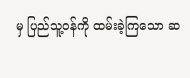မှ ပြည်သူ့ဝန်ကို ထမ်းခဲ့ကြသော ဆ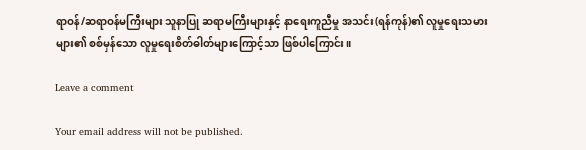ရာဝန်/ဆရာဝန်မကြီးများ သူနာပြု ဆရာမကြီးများနှင့် နာရေးကူညီမှု အသင်း(ရန်ကုန်)၏ လူမှုရေးသမားများ၏ စစ်မှန်သော လူမှုရေးစိတ်ဓါတ်များကြောင့်သာ ဖြစ်ပါကြောင်း။

Leave a comment

Your email address will not be published.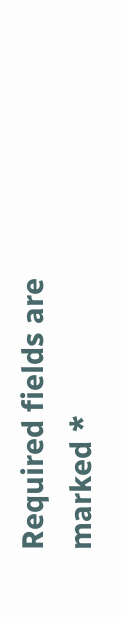Required fields are marked *